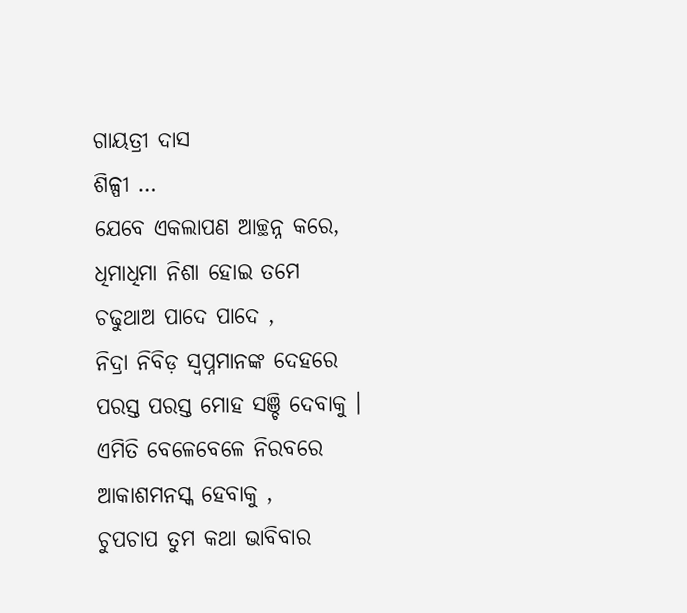ଗାୟତ୍ରୀ ଦାସ
ଶିଳ୍ପୀ …
ଯେବେ ଏକଲାପଣ ଆଚ୍ଛନ୍ନ କରେ,
ଧିମାଧିମା ନିଶା ହୋଇ ତମେ
ଚଢୁଥାଅ ପାଦେ ପାଦେ ,
ନିଦ୍ରା ନିବିଡ଼ ସ୍ଵପ୍ନମାନଙ୍କ ଦେହରେ
ପରସ୍ତ ପରସ୍ତ ମୋହ ସଞ୍ଚି ଦେବାକୁ ।
ଏମିତି ବେଳେବେଳେ ନିରବରେ
ଆକାଶମନସ୍କ ହେବାକୁ ,
ଚୁପଚାପ ତୁମ କଥା ଭାବିବାର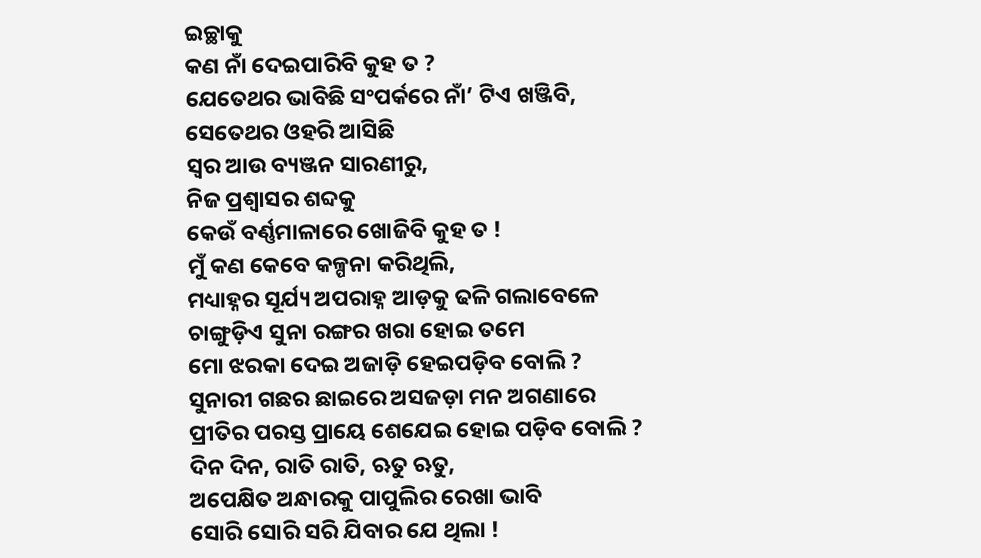ଇଚ୍ଛାକୁ
କଣ ନାଁ ଦେଇପାରିବି କୁହ ତ ?
ଯେତେଥର ଭାବିଛି ସଂପର୍କରେ ନାଁ’ ଟିଏ ଖଞ୍ଜିବି,
ସେତେଥର ଓହରି ଆସିଛି
ସ୍ଵର ଆଉ ବ୍ୟଞ୍ଜନ ସାରଣୀରୁ,
ନିଜ ପ୍ରଶ୍ଵାସର ଶବ୍ଦକୁ
କେଉଁ ବର୍ଣ୍ଣମାଳାରେ ଖୋଜିବି କୁହ ତ !
ମୁଁ କଣ କେବେ କଳ୍ପନା କରିଥିଲି,
ମଧ୍ୟାହ୍ନର ସୂର୍ଯ୍ୟ ଅପରାହ୍ନ ଆଡ଼କୁ ଢଳି ଗଲାବେଳେ
ଚାଙ୍ଗୁଡ଼ିଏ ସୁନା ରଙ୍ଗର ଖରା ହୋଇ ତମେ
ମୋ ଝରକା ଦେଇ ଅଜାଡ଼ି ହେଇପଡ଼ିବ ବୋଲି ?
ସୁନାରୀ ଗଛର ଛାଇରେ ଅସଜଡ଼ା ମନ ଅଗଣାରେ
ପ୍ରୀତିର ପରସ୍ତ ପ୍ରାୟେ ଶେଯେଇ ହୋଇ ପଡ଼ିବ ବୋଲି ?
ଦିନ ଦିନ, ରାତି ରାତି, ଋତୁ ଋତୁ,
ଅପେକ୍ଷିତ ଅନ୍ଧାରକୁ ପାପୁଲିର ରେଖା ଭାବି
ସୋରି ସୋରି ସରି ଯିବାର ଯେ ଥିଲା !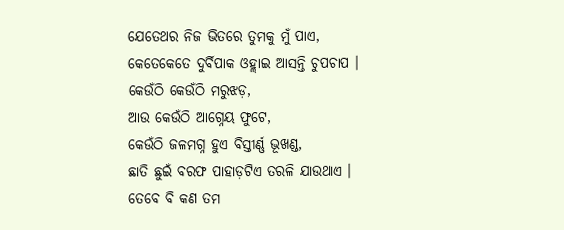ଯେତେଥର ନିଜ ଭିତରେ ତୁମକୁ ମୁଁ ପାଏ,
କେତେକେତେ ଦୁର୍ବିପାକ ଓହ୍ଲାଇ ଆସନ୍ତି ଚୁପଚାପ ।
କେଉଁଠି କେଉଁଠି ମରୁଝଡ଼,
ଆଉ କେଉଁଠି ଆଗ୍ନେୟ ଫୁଟେ,
କେଉଁଠି ଜଳମଗ୍ନ ହୁଏ ବିସ୍ତୀର୍ଣ୍ଣ ଭୂଖଣ୍ଡ,
ଛାତି ଛୁଇଁ ବରଫ ପାହାଡ଼ଟିଏ ତରଳି ଯାଉଥାଏ ।
ତେବେ ବି କଣ ତମ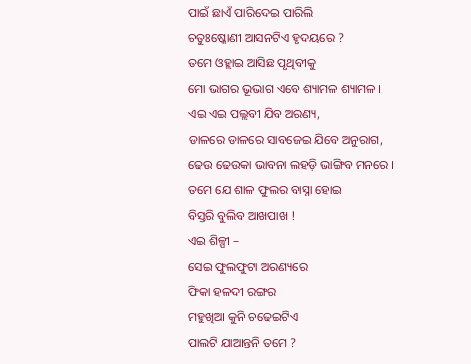ପାଇଁ ଛାଏଁ ପାରିଦେଇ ପାରିଲି
ଚତୁଃଷ୍କୋଣୀ ଆସନଟିଏ ହୃଦୟରେ ?
ତମେ ଓହ୍ଲାଇ ଆସିଛ ପୃଥିବୀକୁ
ମୋ ଭାଗର ଭୂଭାଗ ଏବେ ଶ୍ୟାମଳ ଶ୍ୟାମଳ ।
ଏଇ ଏଇ ପଲ୍ଲବୀ ଯିବ ଅରଣ୍ୟ,
ଡାଳରେ ଡାଳରେ ସାବଜେଇ ଯିବେ ଅନୁରାଗ,
ଢେଉ ଢେଉକା ଭାବନା ଲହଡ଼ି ଭାଙ୍ଗିବ ମନରେ ।
ତମେ ଯେ ଶାଳ ଫୁଲର ବାସ୍ନା ହୋଇ
ବିସ୍ତରି ବୁଲିବ ଆଖପାଖ !
ଏଇ ଶିଳ୍ପୀ –
ସେଇ ଫୁଲଫୁଟା ଅରଣ୍ୟରେ
ଫିକା ହଳଦୀ ରଙ୍ଗର
ମହୁଖିଆ କୁନି ଚଢେଇଟିଏ
ପାଲଟି ଯାଆନ୍ତନି ତମେ ?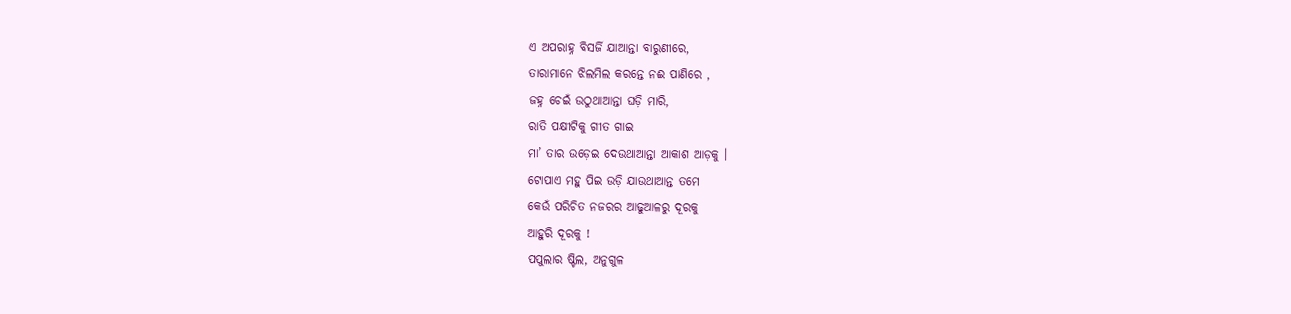ଏ ଅପରାହ୍ନ ବିସର୍ଜି ଯାଆନ୍ତା ବାରୁଣୀରେ,
ତାରାମାନେ ଝିଲମିଲ କରନ୍ତେ ନଈ ପାଣିରେ ,
ଜହ୍ନ ଚେଇଁ ଉଠୁଥାଆନ୍ତା ଘଡ଼ି ମାରି,
ରାତି ପକ୍ଷୀଟିକୁ ଗୀତ ଗାଇ
ମା’ ତାର ଉଡ଼େଇ ଦେଉଥାଆନ୍ତା ଆକାଶ ଆଡ଼କୁ ।
ଟୋପାଏ ମହୁ ପିଇ ଉଡ଼ି ଯାଉଥାଆନ୍ତ ତମେ
କେଉଁ ପରିଚିତ ନଜରର ଆଢୁଆଳରୁ ଦୂରକୁ
ଆହୁରି ଦୂରକୁ !
ପପୁଲାର ଷ୍ଟିଲ, ଅନୁଗୁଳ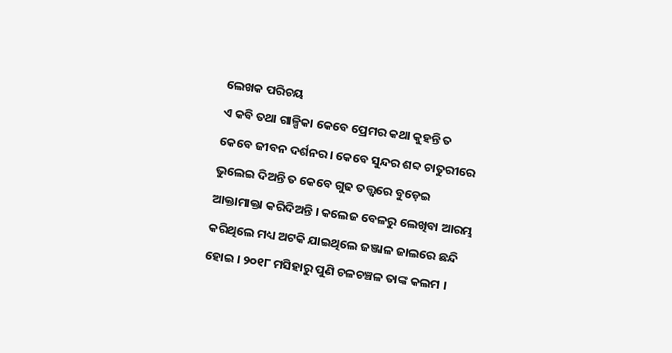ଲେଖକ ପରିଚୟ
ଏ କବି ତଥା ଗାଳ୍ପିକା କେବେ ପ୍ରେମର କଥା କୁହନ୍ତି ତ କେବେ ଜୀବନ ଦର୍ଶନର । କେବେ ସୁନ୍ଦର ଶବ୍ଦ ଚାତୁରୀରେ ଭୁଲେଇ ଦିଅନ୍ତି ତ କେବେ ଗୁଢ ତତ୍ତ୍ଵରେ ବୁଡ଼େଇ ଆକ୍ତାମାକ୍ତା କରିଦିଅନ୍ତି । କଲେଜ ବେଳରୁ ଲେଖିବା ଆରମ୍ଭ କରିଥିଲେ ମଧ୍ୟ ଅଟକି ଯାଇଥିଲେ ଜଞ୍ଜାଳ ଜାଲରେ ଛନ୍ଦି ହୋଇ । ୨୦୧୮ ମସିହାରୁ ପୁଣି ଚଳଚଞ୍ଚଳ ତାଙ୍କ କଲମ ।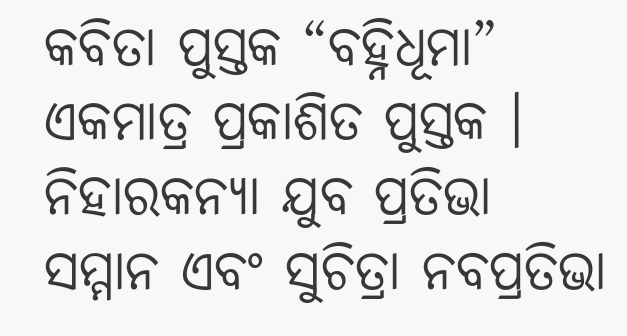କବିତା ପୁସ୍ତକ “ବହ୍ନିଧୂମା” ଏକମାତ୍ର ପ୍ରକାଶିତ ପୁସ୍ତକ । ନିହାରକନ୍ୟା ଯୁବ ପ୍ରତିଭା ସମ୍ମାନ ଏବଂ ସୁଚିତ୍ରା ନବପ୍ରତିଭା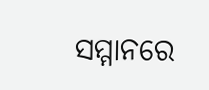ସମ୍ମାନରେ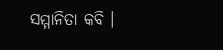ସମ୍ମାନିତା କବି ।